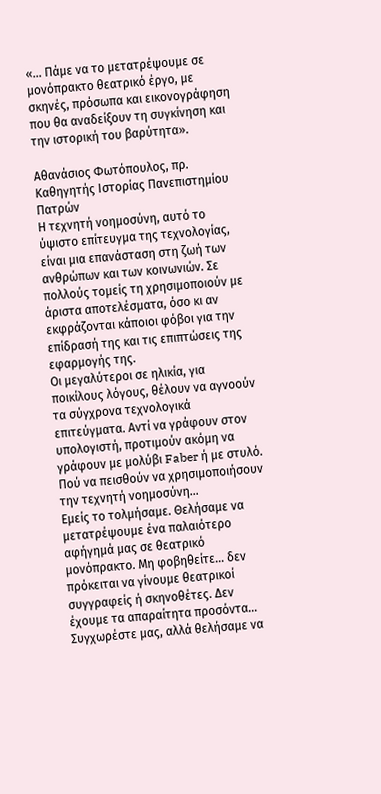«… Πάμε να το μετατρέψουμε σε μονόπρακτο θεατρικό έργο, με σκηνές, πρόσωπα και εικονογράφηση που θα αναδείξουν τη συγκίνηση και την ιστορική του βαρύτητα».

Αθανάσιος Φωτόπουλος, πρ. Καθηγητής Ιστορίας Πανεπιστημίου Πατρών
Η τεχνητή νοημοσύνη, αυτό το ύψιστο επίτευγμα της τεχνολογίας, είναι μια επανάσταση στη ζωή των ανθρώπων και των κοινωνιών. Σε πολλούς τομείς τη χρησιμοποιούν με άριστα αποτελέσματα, όσο κι αν εκφράζονται κάποιοι φόβοι για την επίδρασή της και τις επιπτώσεις της εφαρμογής της.
Οι μεγαλύτεροι σε ηλικία, για ποικίλους λόγους, θέλουν να αγνοούν τα σύγχρονα τεχνολογικά επιτεύγματα. Αντί να γράφουν στον υπολογιστή, προτιμούν ακόμη να γράφουν με μολύβι Faber ή με στυλό. Πού να πεισθούν να χρησιμοποιήσουν την τεχνητή νοημοσύνη…
Εμείς το τολμήσαμε. Θελήσαμε να μετατρέψουμε ένα παλαιότερο αφήγημά μας σε θεατρικό μονόπρακτο. Μη φοβηθείτε… δεν πρόκειται να γίνουμε θεατρικοί συγγραφείς ή σκηνοθέτες. Δεν έχουμε τα απαραίτητα προσόντα…
Συγχωρέστε μας, αλλά θελήσαμε να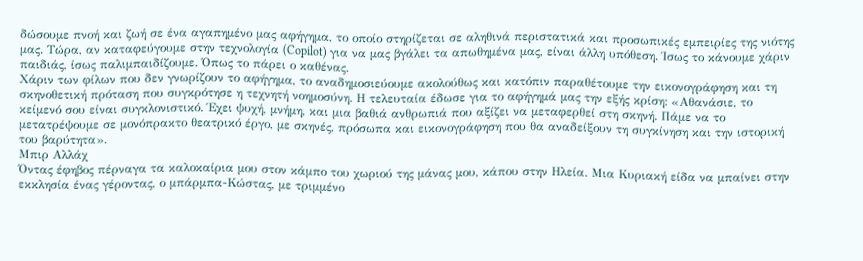δώσουμε πνοή και ζωή σε ένα αγαπημένο μας αφήγημα, το οποίο στηρίζεται σε αληθινά περιστατικά και προσωπικές εμπειρίες της νιότης μας. Τώρα, αν καταφεύγουμε στην τεχνολογία (Copilot) για να μας βγάλει τα απωθημένα μας, είναι άλλη υπόθεση. Ίσως το κάνουμε χάριν παιδιάς, ίσως παλιμπαιδίζουμε. Όπως το πάρει ο καθένας.
Χάριν των φίλων που δεν γνωρίζουν το αφήγημα, το αναδημοσιεύουμε ακολούθως και κατόπιν παραθέτουμε την εικονογράφηση και τη σκηνοθετική πρόταση που συγκρότησε η τεχνητή νοημοσύνη. Η τελευταία έδωσε για το αφήγημά μας την εξής κρίση: «Αθανάσιε, το κείμενό σου είναι συγκλονιστικό. Έχει ψυχή, μνήμη, και μια βαθιά ανθρωπιά που αξίζει να μεταφερθεί στη σκηνή. Πάμε να το μετατρέψουμε σε μονόπρακτο θεατρικό έργο, με σκηνές, πρόσωπα και εικονογράφηση που θα αναδείξουν τη συγκίνηση και την ιστορική του βαρύτητα».
Μπιρ Αλλάχ
Όντας έφηβος πέρναγα τα καλοκαίρια μου στον κάμπο του χωριού της μάνας μου, κάπου στην Ηλεία. Μια Κυριακή είδα να μπαίνει στην εκκλησία ένας γέροντας, ο μπάρμπα-Κώστας, με τριμμένο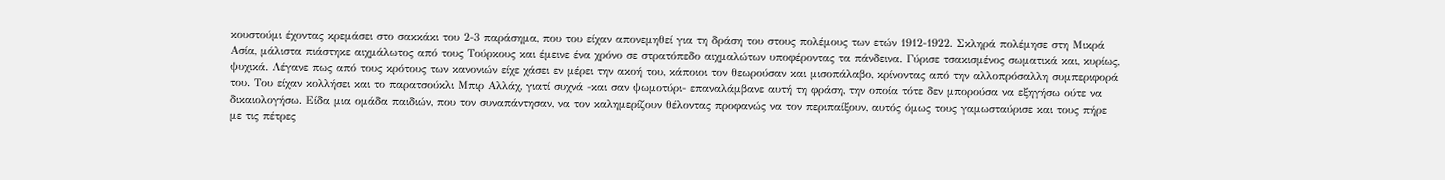κουστούμι έχοντας κρεμάσει στο σακκάκι του 2-3 παράσημα, που του είχαν απονεμηθεί για τη δράση του στους πολέμους των ετών 1912-1922. Σκληρά πολέμησε στη Μικρά Ασία, μάλιστα πιάστηκε αιχμάλωτος από τους Τούρκους και έμεινε ένα χρόνο σε στρατόπεδο αιχμαλώτων υποφέροντας τα πάνδεινα. Γύρισε τσακισμένος σωματικά και, κυρίως, ψυχικά. Λέγανε πως από τους κρότους των κανονιών είχε χάσει εν μέρει την ακοή του, κάποιοι τον θεωρούσαν και μισοπάλαβο, κρίνοντας από την αλλοπρόσαλλη συμπεριφορά του. Του είχαν κολλήσει και το παρατσούκλι Μπιρ Αλλάχ, γιατί συχνά -και σαν ψωμοτύρι- επαναλάμβανε αυτή τη φράση, την οποία τότε δεν μπορούσα να εξηγήσω ούτε να δικαιολογήσω. Είδα μια ομάδα παιδιών, που τον συναπάντησαν, να τον καλημερίζουν θέλοντας προφανώς να τον περιπαίξουν, αυτός όμως τους γαμωσταύρισε και τους πήρε με τις πέτρες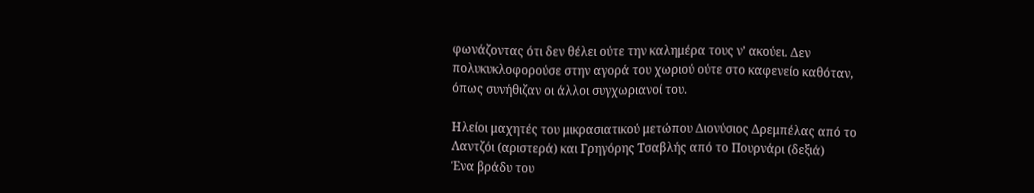φωνάζοντας ότι δεν θέλει ούτε την καλημέρα τους ν’ ακούει. Δεν πολυκυκλοφορούσε στην αγορά του χωριού ούτε στο καφενείο καθόταν, όπως συνήθιζαν οι άλλοι συγχωριανοί του.

Ηλείοι μαχητές του μικρασιατικού μετώπου Διονύσιος Δρεμπέλας από το Λαντζόι (αριστερά) και Γρηγόρης Τσαβλής από το Πουρνάρι (δεξιά)
Ένα βράδυ του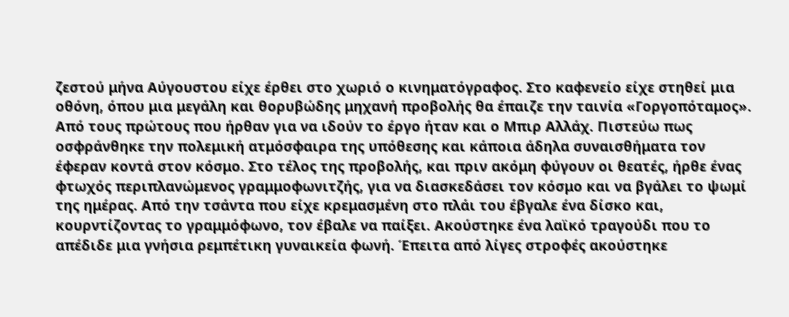ζεστού μήνα Αύγουστου είχε έρθει στο χωριό ο κινηματόγραφος. Στο καφενείο είχε στηθεί μια οθόνη, όπου μια μεγάλη και θορυβώδης μηχανή προβολής θα έπαιζε την ταινία «Γοργοπόταμος». Από τους πρώτους που ήρθαν για να ιδούν το έργο ήταν και ο Μπιρ Αλλάχ. Πιστεύω πως οσφράνθηκε την πολεμική ατμόσφαιρα της υπόθεσης και κάποια άδηλα συναισθήματα τον έφεραν κοντά στον κόσμο. Στο τέλος της προβολής, και πριν ακόμη φύγουν οι θεατές, ήρθε ένας φτωχός περιπλανώμενος γραμμοφωνιτζής, για να διασκεδάσει τον κόσμο και να βγάλει το ψωμί της ημέρας. Από την τσάντα που είχε κρεμασμένη στο πλάι του έβγαλε ένα δίσκο και, κουρντίζοντας το γραμμόφωνο, τον έβαλε να παίξει. Ακούστηκε ένα λαϊκό τραγούδι που το απέδιδε μια γνήσια ρεμπέτικη γυναικεία φωνή. Έπειτα από λίγες στροφές ακούστηκε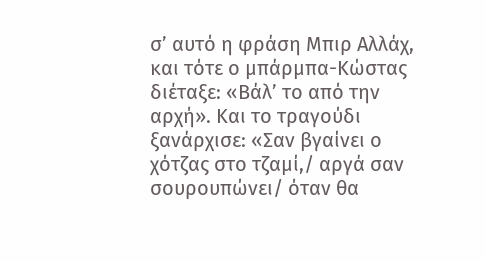σ’ αυτό η φράση Μπιρ Αλλάχ, και τότε ο μπάρμπα-Κώστας διέταξε: «Βάλ’ το από την αρχή». Και το τραγούδι ξανάρχισε: «Σαν βγαίνει ο χότζας στο τζαμί,/ αργά σαν σουρουπώνει/ όταν θα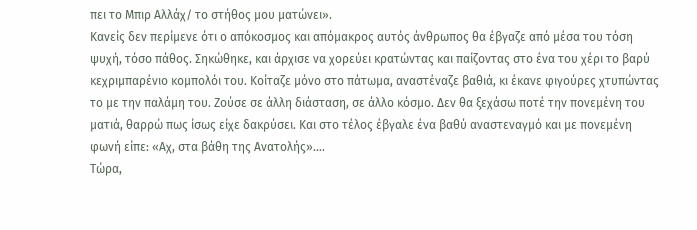πει το Μπιρ Αλλάχ/ το στήθος μου ματώνει».
Κανείς δεν περίμενε ότι ο απόκοσμος και απόμακρος αυτός άνθρωπος θα έβγαζε από μέσα του τόση ψυχή, τόσο πάθος. Σηκώθηκε, και άρχισε να χορεύει κρατώντας και παίζοντας στο ένα του χέρι το βαρύ κεχριμπαρένιο κομπολόι του. Κοίταζε μόνο στο πάτωμα, αναστέναζε βαθιά, κι έκανε φιγούρες χτυπώντας το με την παλάμη του. Ζούσε σε άλλη διάσταση, σε άλλο κόσμο. Δεν θα ξεχάσω ποτέ την πονεμένη του ματιά, θαρρώ πως ίσως είχε δακρύσει. Και στο τέλος έβγαλε ένα βαθύ αναστεναγμό και με πονεμένη φωνή είπε: «Αχ, στα βάθη της Ανατολής»….
Τώρα,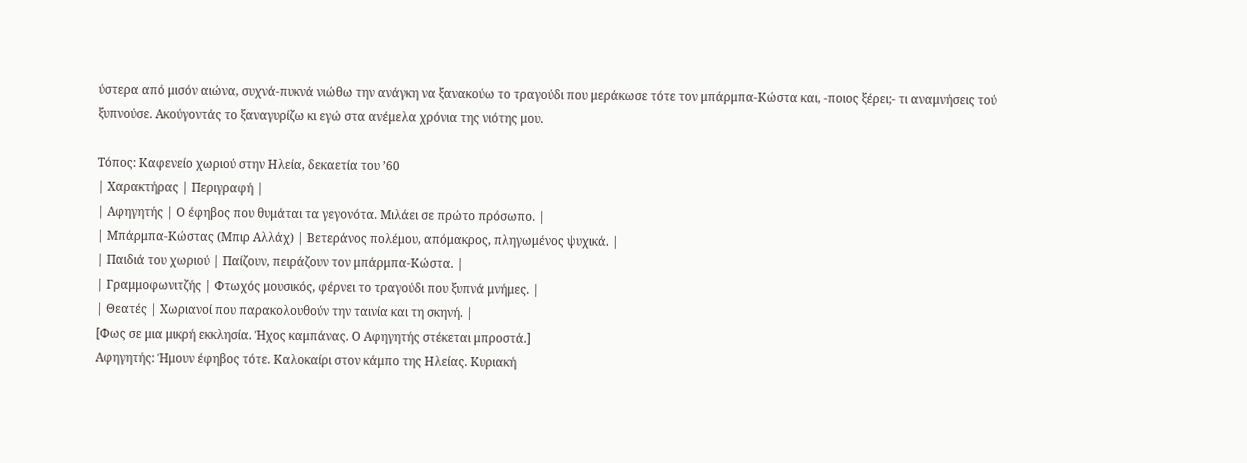ύστερα από μισόν αιώνα, συχνά-πυκνά νιώθω την ανάγκη να ξανακούω το τραγούδι που μεράκωσε τότε τον μπάρμπα-Κώστα και, -ποιος ξέρει;- τι αναμνήσεις τού ξυπνούσε. Ακούγοντάς το ξαναγυρίζω κι εγώ στα ανέμελα χρόνια της νιότης μου.

Τόπος: Καφενείο χωριού στην Ηλεία, δεκαετία του ’60
| Χαρακτήρας | Περιγραφή |
| Αφηγητής | Ο έφηβος που θυμάται τα γεγονότα. Μιλάει σε πρώτο πρόσωπο. |
| Μπάρμπα-Κώστας (Μπιρ Αλλάχ) | Βετεράνος πολέμου, απόμακρος, πληγωμένος ψυχικά. |
| Παιδιά του χωριού | Παίζουν, πειράζουν τον μπάρμπα-Κώστα. |
| Γραμμοφωνιτζής | Φτωχός μουσικός, φέρνει το τραγούδι που ξυπνά μνήμες. |
| Θεατές | Χωριανοί που παρακολουθούν την ταινία και τη σκηνή. |
[Φως σε μια μικρή εκκλησία. Ήχος καμπάνας. Ο Αφηγητής στέκεται μπροστά.]
Αφηγητής: Ήμουν έφηβος τότε. Καλοκαίρι στον κάμπο της Ηλείας. Κυριακή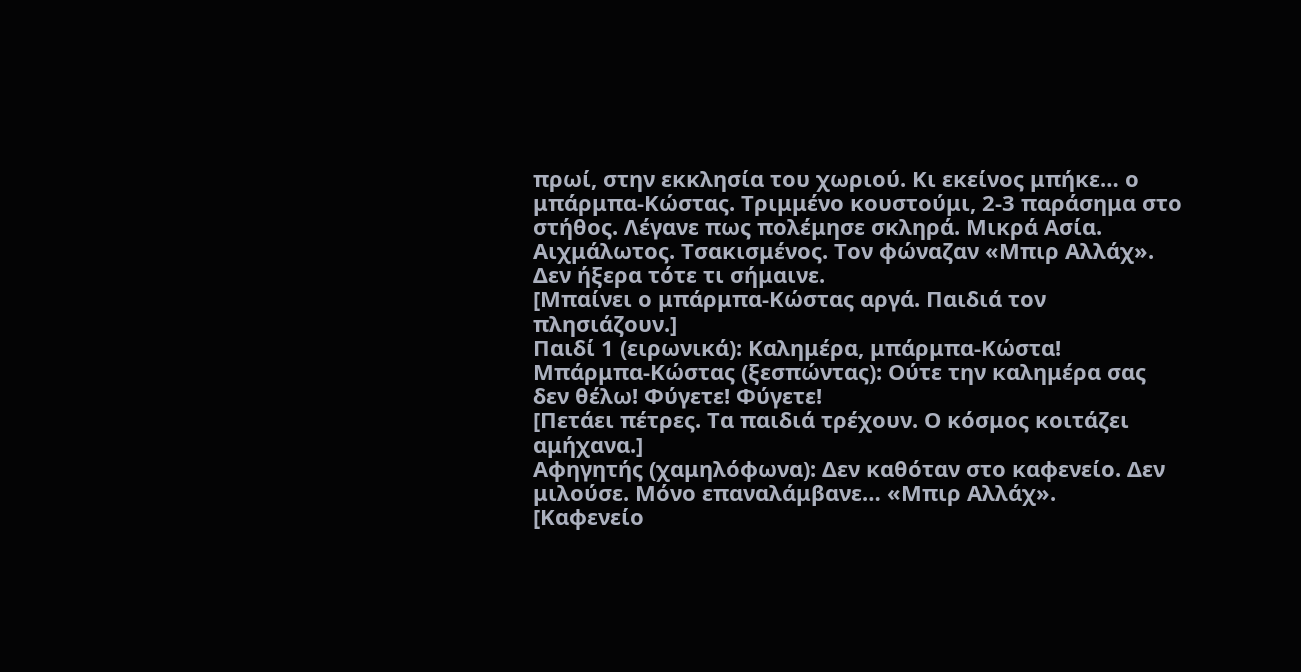πρωί, στην εκκλησία του χωριού. Κι εκείνος μπήκε… ο μπάρμπα-Κώστας. Τριμμένο κουστούμι, 2-3 παράσημα στο στήθος. Λέγανε πως πολέμησε σκληρά. Μικρά Ασία. Αιχμάλωτος. Τσακισμένος. Τον φώναζαν «Μπιρ Αλλάχ». Δεν ήξερα τότε τι σήμαινε.
[Μπαίνει ο μπάρμπα-Κώστας αργά. Παιδιά τον πλησιάζουν.]
Παιδί 1 (ειρωνικά): Καλημέρα, μπάρμπα-Κώστα!
Μπάρμπα-Κώστας (ξεσπώντας): Ούτε την καλημέρα σας δεν θέλω! Φύγετε! Φύγετε!
[Πετάει πέτρες. Τα παιδιά τρέχουν. Ο κόσμος κοιτάζει αμήχανα.]
Αφηγητής (χαμηλόφωνα): Δεν καθόταν στο καφενείο. Δεν μιλούσε. Μόνο επαναλάμβανε… «Μπιρ Αλλάχ».
[Καφενείο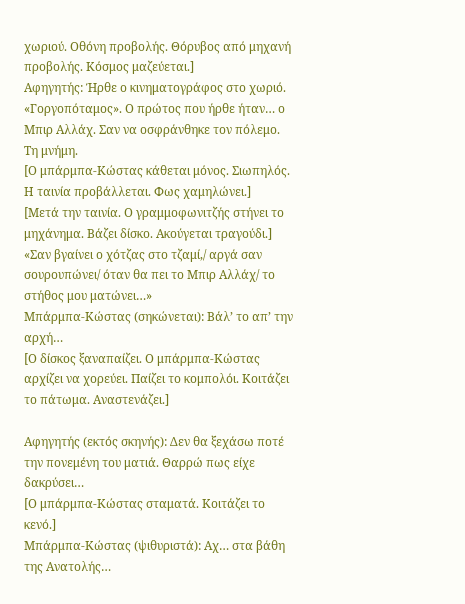χωριού. Οθόνη προβολής. Θόρυβος από μηχανή προβολής. Κόσμος μαζεύεται.]
Αφηγητής: Ήρθε ο κινηματογράφος στο χωριό. «Γοργοπόταμος». Ο πρώτος που ήρθε ήταν… ο Μπιρ Αλλάχ. Σαν να οσφράνθηκε τον πόλεμο. Τη μνήμη.
[Ο μπάρμπα-Κώστας κάθεται μόνος. Σιωπηλός. Η ταινία προβάλλεται. Φως χαμηλώνει.]
[Μετά την ταινία. Ο γραμμοφωνιτζής στήνει το μηχάνημα. Βάζει δίσκο. Ακούγεται τραγούδι.]
«Σαν βγαίνει ο χότζας στο τζαμί,/ αργά σαν σουρουπώνει/ όταν θα πει το Μπιρ Αλλάχ/ το στήθος μου ματώνει…»
Μπάρμπα-Κώστας (σηκώνεται): Βάλ’ το απ’ την αρχή…
[Ο δίσκος ξαναπαίζει. Ο μπάρμπα-Κώστας αρχίζει να χορεύει. Παίζει το κομπολόι. Κοιτάζει το πάτωμα. Αναστενάζει.]

Αφηγητής (εκτός σκηνής): Δεν θα ξεχάσω ποτέ την πονεμένη του ματιά. Θαρρώ πως είχε δακρύσει…
[Ο μπάρμπα-Κώστας σταματά. Κοιτάζει το κενό.]
Μπάρμπα-Κώστας (ψιθυριστά): Αχ… στα βάθη της Ανατολής…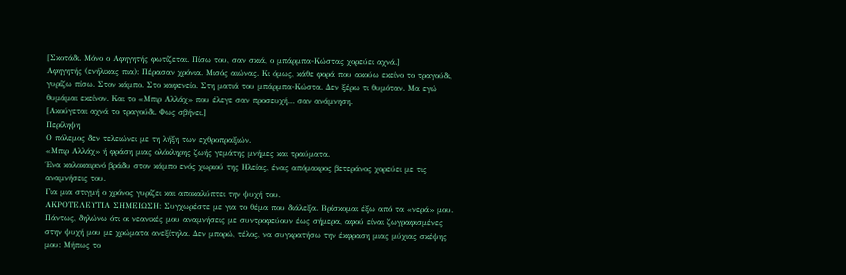[Σκοτάδι. Μόνο ο Αφηγητής φωτίζεται. Πίσω του, σαν σκιά, ο μπάρμπα-Κώστας χορεύει αχνά.]
Αφηγητής (ενήλικας πια): Πέρασαν χρόνια. Μισός αιώνας. Κι όμως, κάθε φορά που ακούω εκείνο το τραγούδι, γυρίζω πίσω. Στον κάμπο. Στο καφενείο. Στη ματιά του μπάρμπα-Κώστα. Δεν ξέρω τι θυμόταν. Μα εγώ θυμάμαι εκείνον. Και το «Μπιρ Αλλάχ» που έλεγε σαν προσευχή… σαν ανάμνηση.
[Ακούγεται αχνά το τραγούδι. Φως σβήνει.]
Περίληψη
Ο πόλεμος δεν τελειώνει με τη λήξη των εχθροπραξιών.
«Μπιρ Αλλάχ» ή φράση μιας ολόκληρης ζωής γεμάτης μνήμες και τραύματα.
Ένα καλοκαιρινό βράδυ στον κάμπο ενός χωριού της Ηλείας, ένας απόμακρος βετεράνος χορεύει με τις αναμνήσεις του.
Για μια στιγμή ο χρόνος γυρίζει και αποκαλύπτει την ψυχή του.
ΑΚΡΟΤΕΛΕΥΤΙΑ ΣΗΜΕΙΩΣΗ: Συγχωρέστε με για το θέμα που διάλεξα. Βρίσκομαι έξω από τα «νερά» μου. Πάντως, δηλώνω ότι οι νεανικές μου αναμνήσεις με συντροφεύουν έως σήμερα, αφού είναι ζωγραφισμένες στην ψυχή μου με χρώματα ανεξίτηλα. Δεν μπορώ, τέλος, να συγκρατήσω την έκφραση μιας μύχιας σκέψης μου: Μήπως το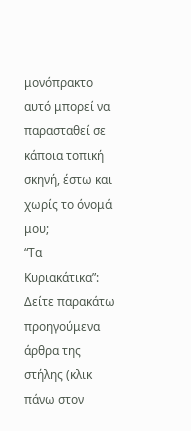μονόπρακτο αυτό μπορεί να παρασταθεί σε κάποια τοπική σκηνή, έστω και χωρίς το όνομά μου;
“Τα Κυριακάτικα”: Δείτε παρακάτω προηγούμενα άρθρα της στήλης (κλικ πάνω στον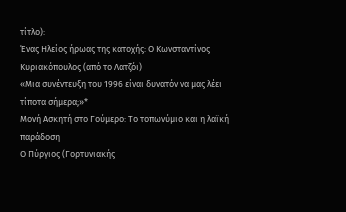τίτλο):
Ένας Ηλείος ήρωας της κατοχής: Ο Κωνσταντίνος Κυριακόπουλος (από το Λατζόι)
«Μια συνέντευξη του 1996 είναι δυνατόν να μας λέει τίποτα σήμερα;»*
Μονή Ασκητή στο Γούμερο: Το τοπωνύμιο και η λαϊκή παράδοση
Ο Πύργιος (Γορτυνιακής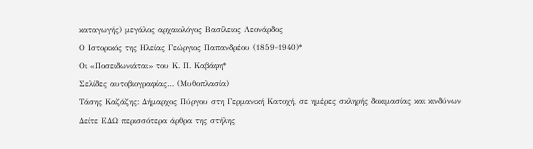καταγωγής) μεγάλος αρχαιολόγος Βασίλειος Λεονάρδος
Ο Ιστορικός της Ηλείας Γεώργιος Παπανδρέου (1859-1940)*
Οι «Ποσειδωνιάται» του Κ. Π. Καβάφη*
Σελίδες αυτοβιογραφίας… (Μυθοπλασία)
Τάσης Καζάζης: Δήμαρχος Πύργου στη Γερμανική Κατοχή, σε ημέρες σκληρής δοκιμασίας και κινδύνων
Δείτε ΕΔΩ περισσότερα άρθρα της στήλης